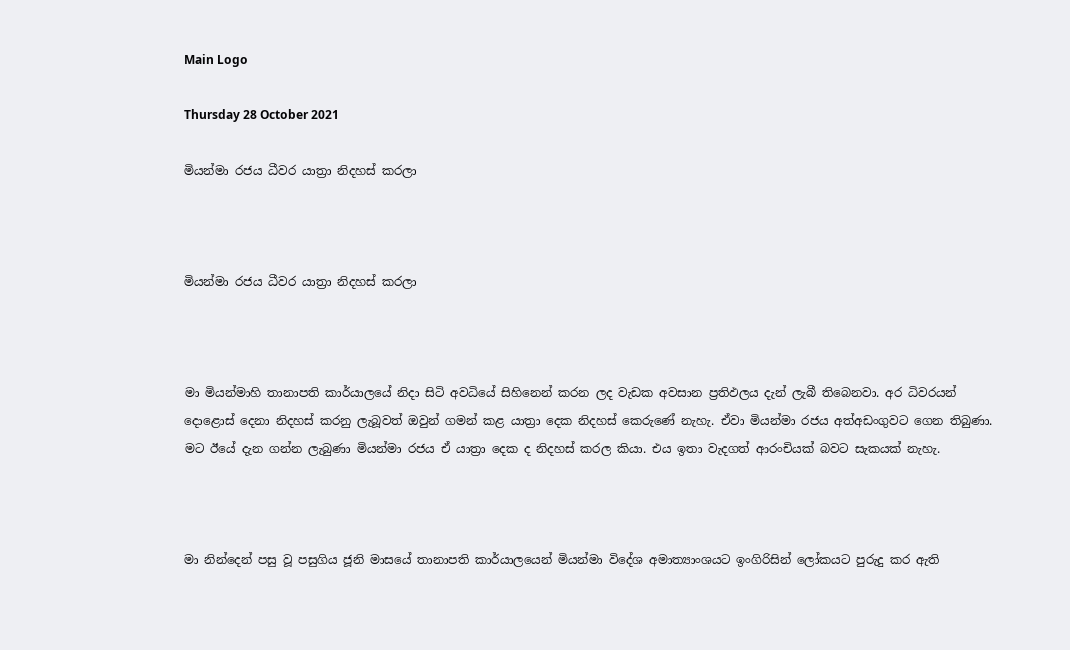Main Logo

Thursday 28 October 2021

මියන්මා රජය ධීවර යාත්‍රා නිදහස් කරලා



මියන්මා රජය ධීවර යාත්‍රා නිදහස් කරලා



මා මියන්මාහි තානාපති කාර්යාලයේ නිදා සිටි අවධියේ සිහිනෙන් කරන ලද වැඩක අවසාන ප්‍රතිඵලය දැන් ලැබී තිබෙනවා. අර ධිවරයන් දොළොස් දෙනා නිදහස් කරනු ලැබූවත් ඔවුන් ගමන් කළ යාත්‍රා දෙක නිදහස් කෙරුණේ නැහැ. ඒවා මියන්මා රජය අත්අඩංගුවට ගෙන තිබුණා. මට ඊයේ දැන ගන්න ලැබුණා මියන්මා රජය ඒ යාත්‍රා දෙක ද නිදහස් කරල කියා. එය ඉතා වැදගත් ආරංචියක් බවට සැකයක් නැහැ.



මා නින්දෙන් පසු වූ පසුගිය ජූනි මාසයේ තානාපති කාර්යාලයෙන් මියන්මා විදේශ අමාත්‍යාංශයට ඉංගිරිසින් ලෝකයට පුරුදු කර ඇති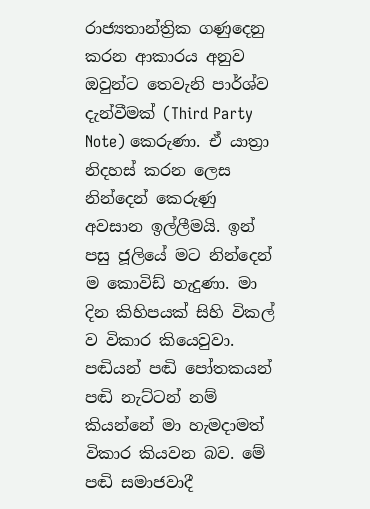රාජ්‍යතාන්ත්‍රික ගණුදෙනු කරන ආකාරය අනුව ඔවුන්ට තෙවැනි පාර්ශ්ව දැන්වීමක් (Third Party Note) කෙරුණා. ඒ යාත්‍රා නිදහස් කරන ලෙස නින්දෙන් කෙරුණු අවසාන ඉල්ලීමයි. ඉන් පසු ජූලියේ මට නින්දෙන් ම කොවිඩ් හැදුණා. මා දින කිහිපයක් සිහි විකල් ව විකාර කියෙවුවා. පඬියන් පඬි පෝතකයන් පඬි නැට්ටන් නම් කියන්නේ මා හැමදාමත් විකාර කියවන බව. මේ පඬි සමාජවාදී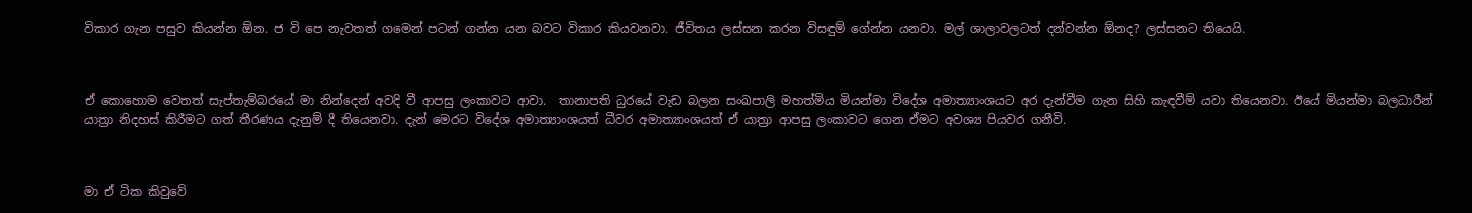විකාර ගැන පසුව කියන්න ඕන. ජ වි පෙ නැවතත් ගමෙන් පටන් ගන්න යන බවට විකාර කියවනවා. ජීවිතය ලස්සන කරන විසඳුම් ගේන්න යනවා. මල් ශාලාවලටත් දන්වන්න ඕනද? ලස්සනට තියෙයි.



ඒ කොහොම වෙතත් සැප්තැම්බරයේ මා නින්දෙන් අවදි වී ආපසු ලංකාවට ආවා.  තානාපති ධුරයේ වැඩ බලන සංඛපාලි මහත්මිය මියන්මා විදේශ අමාත්‍යාංශයට අර දැන්වීම ගැන සිහි කැඳවීම් යවා තියෙනවා. ඊයේ මියන්මා බලධාරීන් යාත්‍රා නිදහස් කිරීමට ගත් තීරණය දැනුම් දී තියෙනවා. දැන් මෙරට විදේශ අමාත්‍යාංශයත් ධීවර අමාත්‍යාංශයත් ඒ යාත්‍රා ආපසු ලංකාවට ගෙන ඒමට අවශ්‍ය පියවර ගනීවි.



මා ඒ ටික කිවුවේ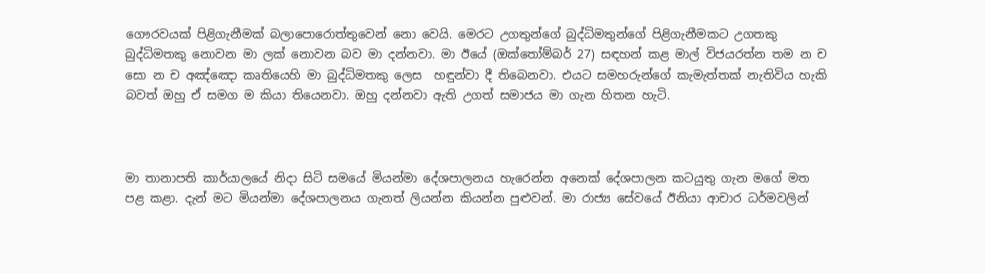ගෞරවයක් පිළිගැනීමක් බලාපොරොත්තුවෙන් නො වෙයි. මෙරට උගතුන්ගේ බුද්ධිමතුන්ගේ පිළිගැනීමකට උගතකු බුද්ධිමතකු නොවන මා ලක් නොවන බව මා දන්නවා. මා ඊයේ (ඔක්තෝම්බර් 27) සඳහන් කළ මාල් විජයරත්න තම න ච සො න ච අඤ්ඤො කෘතියෙහි මා බුද්ධිමතකු ලෙස  හඳුන්වා දී තිබෙනවා. එයට සමහරුන්ගේ කැමැත්තක් නැතිවිය හැකි බවත් ඔහු ඒ සමග ම කියා තියෙනවා. ඔහු දන්නවා ඇති උගත් සමාජය මා ගැන හිතන හැටි.



මා තානාපති කාර්යාලයේ නිදා සිටි සමයේ මියන්මා දේශපාලනය හැරෙන්න අනෙක් දේශපාලන කටයුතු ගැන මගේ මත පළ කළා. දැන් මට මියන්මා දේශපාලනය ගැනත් ලියන්න කියන්න පුළුවන්. මා රාජ්‍ය සේවයේ ඊනියා ආචාර ධර්මවලින්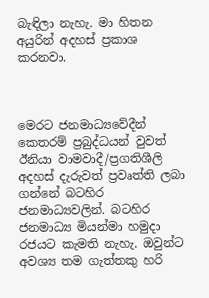බැඳිලා නැහැ. මා හිතන අයුරින් අදහස් ප්‍රකාශ කරනවා.



මෙරට ජනමාධ්‍යවේදීන් කෙතරම් ප්‍රබුද්ධයන් වුවත් ඊනියා වාමවාදී/ප්‍රගතිශීලි අදහස් දැරුවත් ප්‍රවෘත්ති ලබා ගන්නේ බටහිර ජනමාධ්‍යවලින්. බටහිර ජනමාධ්‍ය මියන්මා හමුදා රජයට කැමති නැහැ. ඔවුන්ට අවශ්‍ය තම ගැත්තකු හරි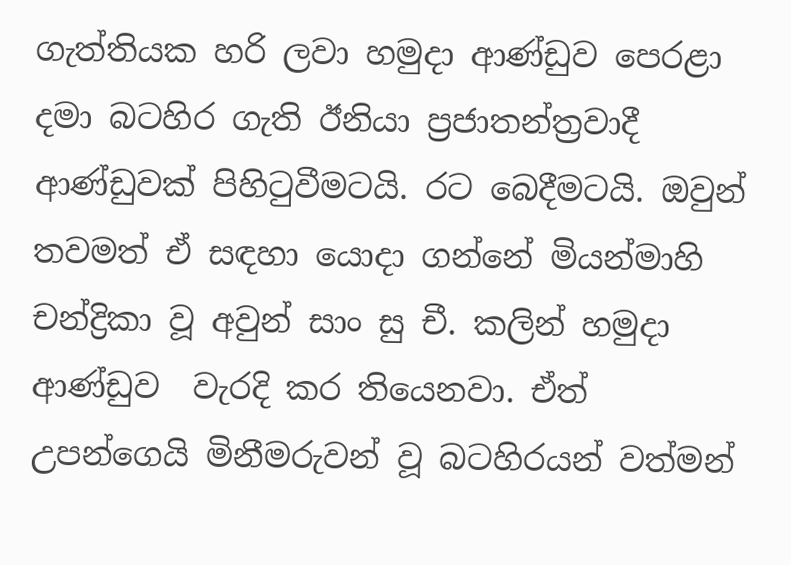ගැත්තියක හරි ලවා හමුදා ආණ්ඩුව පෙරළා දමා බටහිර ගැති ඊනියා ප්‍රජාතන්ත්‍රවාදී ආණ්ඩුවක් පිහිටුවීමටයි. රට බෙදීමටයි. ඔවුන් තවමත් ඒ සඳහා යොදා ගන්නේ මියන්මාහි චන්ද්‍රිකා වූ අවුන් සාං සු චී. කලින් හමුදා ආණ්ඩුව  වැරදි කර තියෙනවා. ඒත් උපන්ගෙයි මිනීමරුවන් වූ බටහිරයන් වත්මන්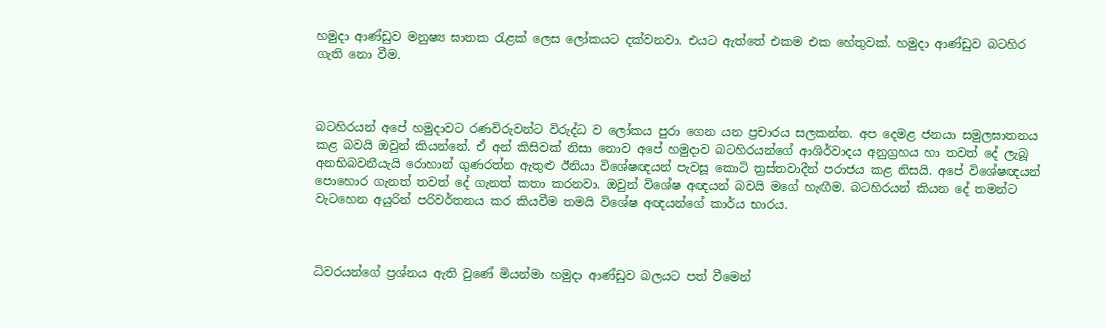හමුදා ආණ්ඩුව මනුෂ්‍ය ඝාතක රැළක් ලෙස ලෝකයට දක්වනවා. එයට ඇත්තේ එකම එක හේතුවක්. හමුදා ආණ්ඩුව බටහිර ගැති නො වීම.



බටහිරයන් අපේ හමුදාවට රණවිරුවන්ට විරුද්ධ ව ලෝකය පුරා ගෙන යන ප්‍රචාරය සලකන්න. අප දෙමළ ජනයා සමුලඝාතනය කළ බවයි ඔවුන් කියන්නේ. ඒ අන් කිසිවක් නිසා නොව අපේ හමුදාව බටහිරයන්ගේ ආශිර්වාදය අනුග්‍රහය හා තවත් දේ ලැබූ අනභිබවනීයැයි රොහාන් ගුණරත්න ඇතුළු ඊනියා විශේෂඥයන් පැවසූ කොටි ත්‍රස්තවාදීන් පරාජය කළ නිසයි. අපේ විශේෂඥයන් පොහොර ගැනත් තවත් දේ ගැනත් කතා කරනවා. ඔවුන් විශේෂ අඥයන් බවයි මගේ හැඟීම. බටහිරයන් කියන දේ තමන්ට වැටහෙන අයුරින් පරිවර්තනය කර කියවීම තමයි විශේෂ අඥයන්ගේ කාර්ය භාරය.



ධිවරයන්ගේ ප්‍රශ්නය ඇති වුණේ මියන්මා හමුදා ආණ්ඩුව බලයට පත් වීමෙන්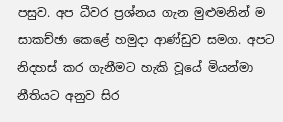පසුව. අප ධීවර ප්‍රශ්නය ගැන මුළුමනින් ම සාකච්ඡා කෙළේ හමුදා ආණ්ඩුව සමග. අපට නිදහස් කර ගැනීමට හැකි වූයේ මියන්මා නීතියට අනුව සිර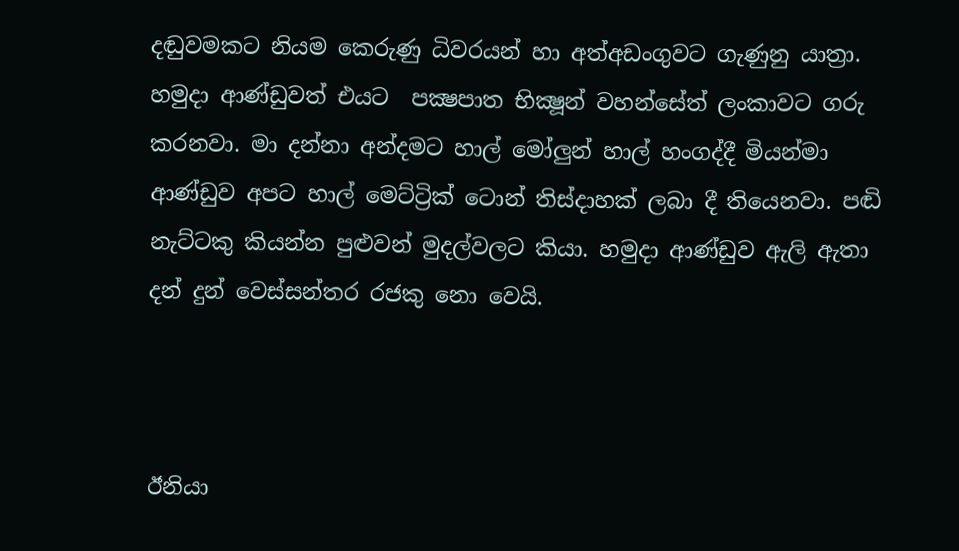දඬුවමකට නියම කෙරුණු ධිවරයන් හා අත්අඩංගුවට ගැණුනු යාත්‍රා. හමුදා ආණ්ඩුවත් එයට  පක්‍ෂපාත භික්‍ෂූන් වහන්සේත් ලංකාවට ගරු කරනවා. මා දන්නා අන්දමට හාල් මෝලුන් හාල් හංගද්දී මියන්මා ආණ්ඩුව අපට හාල් මෙට්ට්‍රික් ටොන් තිස්දාහක් ලබා දී තියෙනවා. පඬි නැට්ටකු කියන්න පුළුවන් මුදල්වලට කියා. හමුදා ආණ්ඩුව ඇලි ඇතා දන් දුන් වෙස්සන්තර රජකු නො වෙයි.



ඊනියා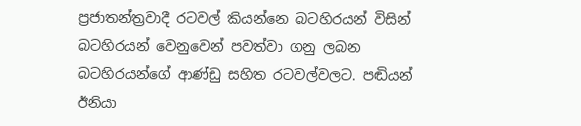ප්‍රජාතන්ත්‍රවාදී රටවල් කියන්නෙ බටහිරයන් විසින් බටහිරයන් වෙනුවෙන් පවත්වා ගනු ලබන බටහිරයන්ගේ ආණ්ඩු සහිත රටවල්වලට. පඬියන් ඊනියා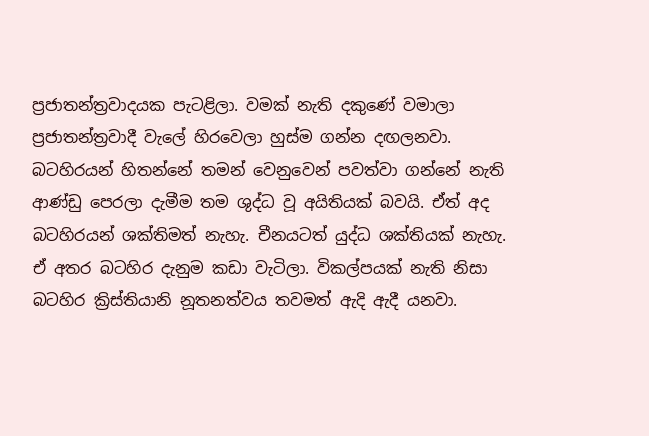ප්‍රජාතන්ත්‍රවාදයක පැටළිලා. වමක් නැති දකුණේ වමාලා ප්‍රජාතන්ත්‍රවාදී වැලේ හිරවෙලා හුස්ම ගන්න දඟලනවා. බටහිරයන් හිතන්නේ තමන් වෙනුවෙන් පවත්වා ගන්නේ නැති ආණ්ඩු පෙරලා දැමීම තම ශුද්ධ වූ අයිතියක් බවයි. ඒත් අද බටහිරයන් ශක්තිමත් නැහැ. චීනයටත් යුද්ධ ශක්තියක් නැහැ. ඒ අතර බටහිර දැනුම කඩා වැටිලා. විකල්පයක් නැති නිසා බටහිර ක්‍රිස්තියානි නූතනත්වය තවමත් ඇදි ඇදී යනවා.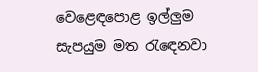වෙළෙඳපොළ ඉල්ලුම සැපයුම මත රැඳෙනවා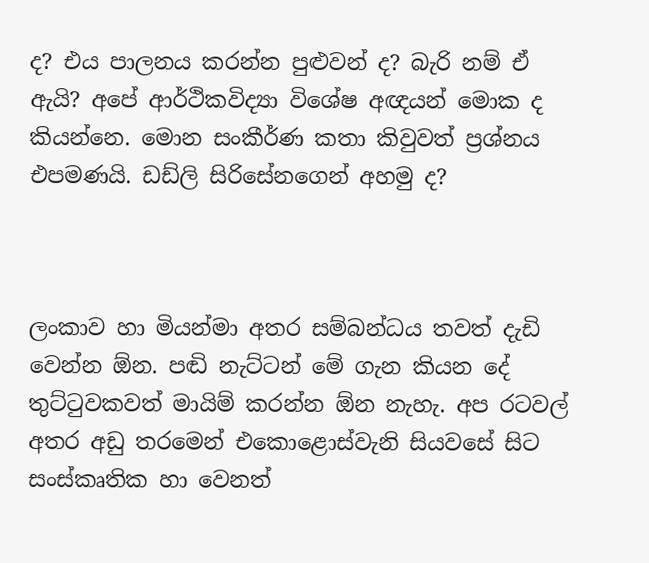ද? එය පාලනය කරන්න පුළුවන් ද? බැරි නම් ඒ ඇයි? අපේ ආර්ථිකවිද්‍යා විශේෂ අඥයන් මොක ද කියන්නෙ. මොන සංකීර්ණ කතා කිවුවත් ප්‍රශ්නය එපමණයි. ඩඩ්ලි සිරිසේනගෙන් අහමු ද?



ලංකාව හා මියන්මා අතර සම්බන්ධය තවත් දැඩි වෙන්න ඕන. පඬි නැට්ටන් මේ ගැන කියන දේ තුට්ටුවකවත් මායිම් කරන්න ඕන නැහැ. අප රටවල් අතර අඩු තරමෙන් එකොළොස්වැනි සියවසේ සිට සංස්කෘතික හා වෙනත්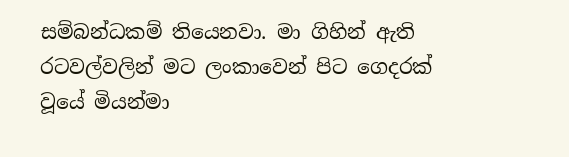සම්බන්ධකම් තියෙනවා. මා ගිහින් ඇති රටවල්වලින් මට ලංකාවෙන් පිට ගෙදරක් වූයේ මියන්මා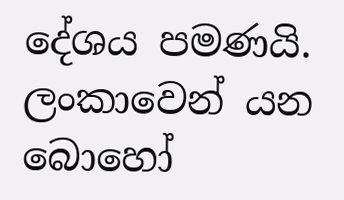දේශය පමණයි. ලංකාවෙන් යන බොහෝ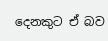දෙනකුට ඒ බව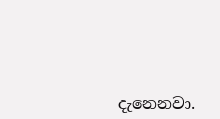දැනෙනවා.